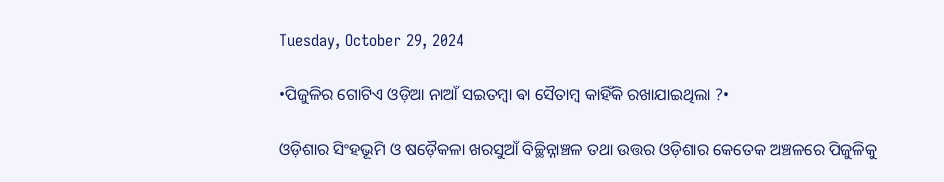Tuesday, October 29, 2024

•ପିଜୁଳିର ଗୋଟିଏ ଓଡ଼ିଆ ନାଆଁ ସଇତମ୍ବା ଵା ସୈତାମ୍ଵ କାହିଁକି ରଖାଯାଇଥିଲା ?•

ଓଡ଼ିଶାର ସିଂହଭୂମି ଓ ଷଡ଼ୈକଳା ଖରସୁଆଁ ବିଚ୍ଛିନ୍ନାଞ୍ଚଳ ତଥା ଉତ୍ତର ଓଡ଼ିଶାର କେତେକ ଅଞ୍ଚଳରେ ପିଜୁଳିକୁ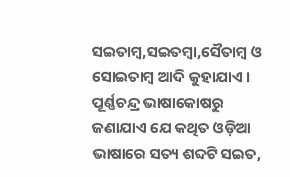ସଇତାମ୍ବ,ସଇତମ୍ବା,ସୈତାମ୍ବ ଓ ସୋଇତାମ୍ବ ଆଦି କୁହାଯାଏ ।‌ ପୂର୍ଣ୍ଣଚନ୍ଦ୍ର ଭାଷାକୋଷରୁ ଜଣାଯାଏ ଯେ କଥିତ ଓଡ଼ିଆ ଭାଷାରେ ସତ୍ୟ ଶବ୍ଦଟି ସଇତ,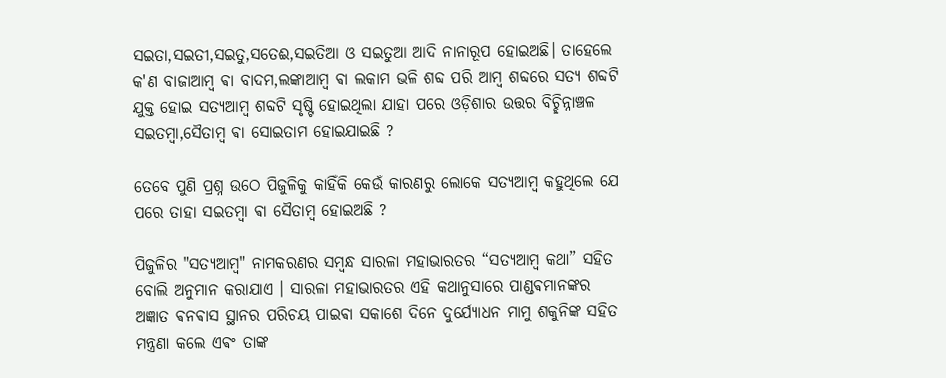ସଇତା,ସଇତୀ,ସଇତୁ,ସତେଈ,ସଇତିଆ ଓ ସଇତୁଆ ଆଦି ନାନାରୂପ ହୋଇଅଛି। ତାହେଲେ କ'ଣ ବାଜାଆମ୍ଵ ଵା ବାଦମ,ଲଙ୍କାଆମ୍ବ ଵା ଲକାମ ଭଳି ଶବ୍ଦ ପରି ଆମ୍ବ ଶବ୍ଦରେ ସତ୍ୟ ଶବ୍ଦଟି ଯୁକ୍ତ ହୋଇ ସତ୍ୟଆମ୍ବ ଶବ୍ଦଟି ସୃଷ୍ଟି ହୋଇଥିଲା ଯାହା ପରେ ଓଡ଼ିଶାର ଉତ୍ତର ବିଚ୍ଛିନ୍ନାଞ୍ଚଳ ସଇତମ୍ବା,ସୈତାମ୍ବ ଵା ସୋଇତାମ ହୋଇଯାଇଛି ?

ତେବେ ପୁଣି ପ୍ରଶ୍ନ ଉଠେ ପିଜୁଳିକୁ କାହିଁକି କେଉଁ କାରଣରୁ ଲୋକେ ସତ୍ୟଆମ୍ବ କହୁଥିଲେ ଯେ ପରେ ତାହା ସଇତମ୍ବା ଵା ସୈତାମ୍ବ ହୋଇଅଛି ?

ପିଜୁଳିର "ସତ୍ୟଆମ୍ବ" ନାମକରଣର ସମ୍ବନ୍ଧ ସାରଳା ମହାଭାରତର “ସତ୍ୟଆମ୍ବ କଥା” ସହିତ ବୋଲି ଅନୁମାନ କରାଯାଏ । ସାରଳା ମହାଭାରତର ଏହି କଥାନୁସାରେ ପାଣ୍ଡଵମାନଙ୍କର ଅଜ୍ଞାତ ଵନଵାସ ସ୍ଥାନର ପରିଚୟ ପାଇଵା ସକାଶେ ଦିନେ ଦୁର୍ଯ୍ୟୋଧନ ମାମୁ ଶକୁନିଙ୍କ ସହିତ ମନ୍ତ୍ରଣା କଲେ ଏଵଂ ତାଙ୍କ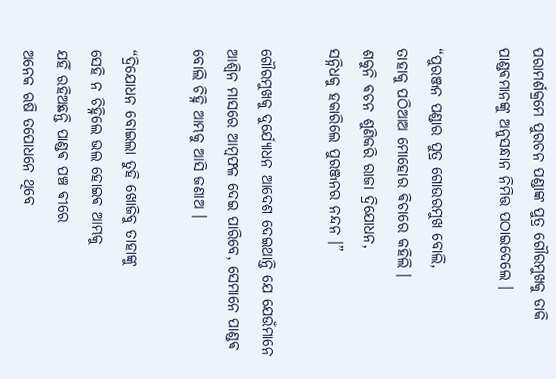ପରାମର୍ଶକ୍ରମେ ପୁରଚନ ପଣ୍ଡାଙ୍କ ପୁତ୍ର ଗୌରମୁଖକୁ ଡାକି ପାଣ୍ଡଵମାନଙ୍କୁ ଅନୁସନ୍ଧାନ ନିମିତ୍ତ ପଠାଇଦେଲେ ।

“ପୁରଞ୍ଜନ ପଣ୍ଡାର ପୁତ୍ର ଗୋଉରମୁଖ ବୋଲି,
ତାହାକୁ ପଠିଆଅ ମୋହୋର ଵିଚାରେ କହିଲି ।
ଶକୁନି ଵଚନ ଶୁଣିକରି ରାଜା ଦ୍ରିଯୋଧନ,
ସନ୍ନିଧକୁ ହକାରିଲେ ପୁରଞ୍ଜନର ନନ୍ଦନ ।”

ଗୌରମୁଖକୁ ଦୁର୍ଯ୍ୟୋଧନ ଆଦେଶ ଦେଇଥାନ୍ତି ଯେ ଯେଉଁମାନେ ଆଶ୍ୱିନ ମାସରେ ଆମ୍ବଫଳ ଦେଇ ପାରିବେ, ସେମାନେ ପାଣ୍ଡଵ ବୋଲି ଚିହ୍ନି ଆମ୍ଭକୁ ଆସି ଜଣାଅ ।

“ଦ୍ରିଯୋଧନ ବୋଇଲା ତୁହି ଖୋଜିବୁ ତାହାଙ୍କୁ
ସେହି ନ ଚିହ୍ନିଲେ ଭଲ ହୋଇଵ ଆମ୍ଭକୁ
ଯହିଁ ରହିଅଛନ୍ତି ପାଣ୍ଡଵ ପଞ୍ଚ ଵୀରେ
ଅନେକ ଋଷି ତପୋଧନେ ଥିବେ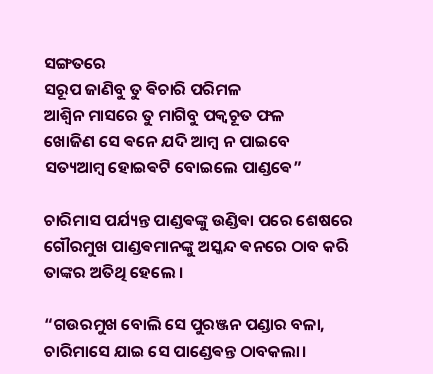ସଙ୍ଗତରେ
ସରୂପ ଜାଣିବୁ ତୁ ଵିଚାରି ପରିମଳ
ଆଶ୍ୱିନ ମାସରେ ତୁ ମାଗିବୁ ପକ୍ବଚୂତ ଫଳ
ଖୋଜିଣ ସେ ଵନେ ଯଦି ଆମ୍ବ ନ ପାଇବେ
ସତ୍ୟଆମ୍ବ ହୋଇଵଟି ବୋଇଲେ ପାଣ୍ଡଵେ”

ଚାରିମାସ ପର୍ଯ୍ୟନ୍ତ ପାଣ୍ଡଵଙ୍କୁ ଉଣ୍ଡିଵା ପରେ ଶେଷରେ ଗୌରମୁଖ ପାଣ୍ଡଵମାନଙ୍କୁ ଅସ୍କନ୍ଦ ଵନରେ ଠାବ କରି ତାଙ୍କର ଅତିଥି ହେଲେ ।

“ଗଉରମୁଖ ବୋଲି ସେ ପୁରଞ୍ଜନ ପଣ୍ଡାର ବଳା,
ଚାରିମାସେ ଯାଇ ସେ ପାଣ୍ଡେଵନ୍ତ ଠାବକଲା‌।‌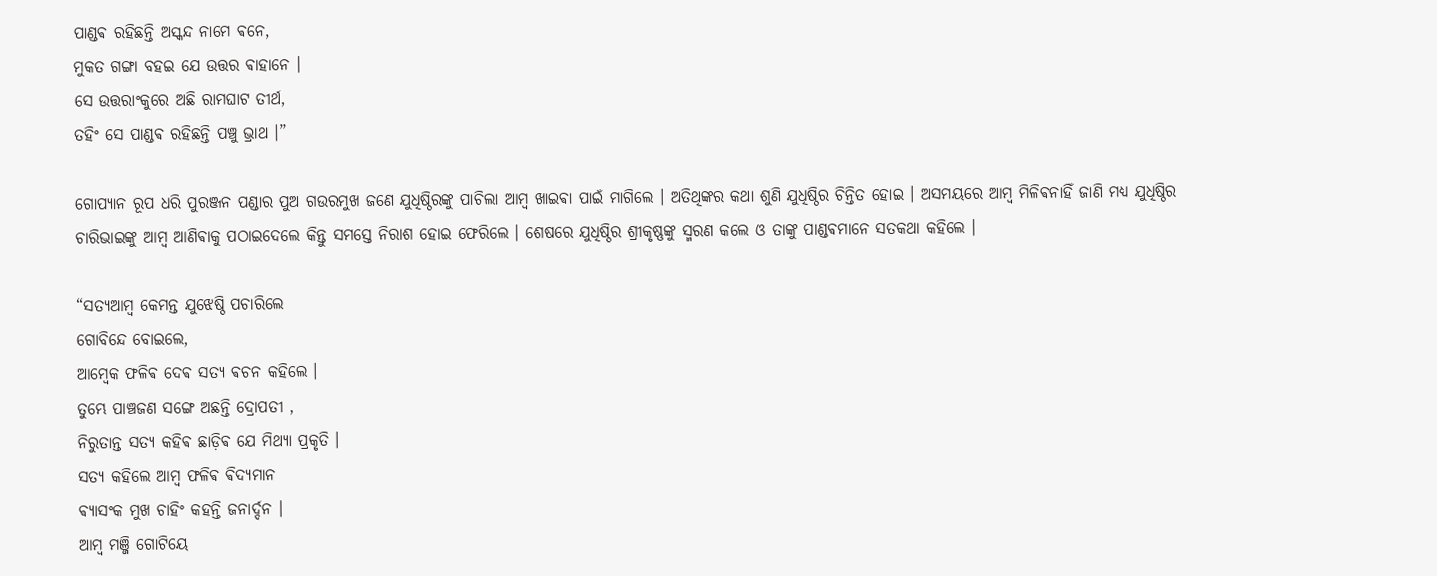ପାଣ୍ଡଵ ରହିଛନ୍ତି ଅସ୍କନ୍ଦ ନାମେ ଵନେ,
ମୁକତ ଗଙ୍ଗା ବହଇ ଯେ ଉତ୍ତର ଵାହାନେ ।
ସେ ଉତ୍ତରାଂକୁରେ ଅଛି ରାମଘାଟ ତୀର୍ଥ,
ତହିଂ ସେ ପାଣ୍ଡଵ ରହିଛନ୍ତି ପଞ୍ଚୁ ଭ୍ରାଥ ‌।”

ଗୋପ୍ୟାନ ରୂପ ଧରି ପୁରଞ୍ଜନ ପଣ୍ଡାର ପୁଅ ଗଉରମୁଖ ଜଣେ ଯୁଧିଷ୍ଠିରଙ୍କୁ ପାଚିଲା ଆମ୍ବ ଖାଇଵା ପାଇଁ ମାଗିଲେ । ଅତିଥିଙ୍କର କଥା ଶୁଣି ଯୁଧିଷ୍ଠିର ଚିନ୍ତିତ ହୋଇ । ଅସମୟରେ ଆମ୍ବ ମିଳିଵନାହିଁ ଜାଣି ମଧ୍ୟ ଯୁଧିଷ୍ଠିର ଚାରିଭାଇଙ୍କୁ ଆମ୍ବ ଆଣିଵାକୁ ପଠାଇଦେଲେ କିନ୍ତୁ ସମସ୍ତେ ନିରାଶ ହୋଇ ଫେରିଲେ । ଶେଷରେ ଯୁଧିଷ୍ଠିର ଶ୍ରୀକୃଷ୍ଣଙ୍କୁ ସ୍ମରଣ କଲେ ଓ ତାଙ୍କୁ ପାଣ୍ଡଵମାନେ ସତକଥା କହିଲେ ।

“ସତ୍ୟଆମ୍ବ କେମନ୍ତ ଯୁଝେଷ୍ଠି ପଚାରିଲେ
ଗୋବିନ୍ଦେ ବୋଇଲେ,
ଆମ୍ବେକ ଫଳିଵ ଦେଵ ସତ୍ୟ ଵଚନ କହିଲେ ।
ତୁମ୍ଭେ ପାଞ୍ଚଜଣ ସଙ୍ଗେ ଅଛନ୍ତି ଦ୍ରୋପତୀ ,
ନିରୁତାନ୍ତ ସତ୍ୟ କହିଵ ଛାଡ଼ିଵ ଯେ ମିଥ୍ୟା ପ୍ରକୃତି ।
ସତ୍ୟ କହିଲେ ଆମ୍ବ ଫଳିଵ ଵିଦ୍ୟମାନ
ଵ୍ୟାସଂକ ମୁଖ ଚାହିଂ କହନ୍ତି ଜନାର୍ଦ୍ଦନ ।
ଆମ୍ବ ମଞ୍ଜି ଗୋଟିୟେ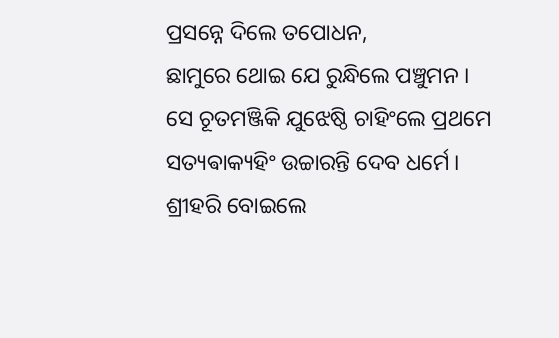ପ୍ରସନ୍ନେ ଦିଲେ ତପୋଧନ,
ଛାମୁରେ ଥୋଇ ଯେ ରୁନ୍ଧିଲେ ପଞ୍ଚୁମନ ।‌
ସେ ଚୂତମଞ୍ଜିକି ଯୁଝେଷ୍ଠି ଚାହିଂଲେ ପ୍ରଥମେ
ସତ୍ୟଵାକ୍ୟହିଂ ଉଚ୍ଚାରନ୍ତି ଦେବ ଧର୍ମେ ।‌
ଶ୍ରୀହରି ବୋଇଲେ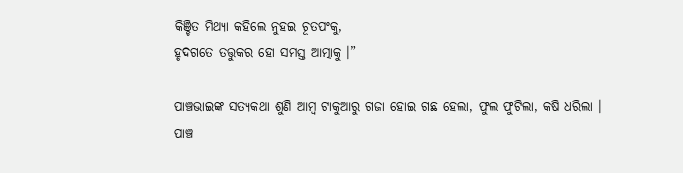କିଞ୍ଚିତ ମିଥ୍ୟା କହିଲେ ନୁହଇ ଚୂତପଂକୁ,
ହୃଦଗତେ ତତ୍ତୁକର ହୋ ସମସ୍ତ ଆତ୍ମାକୁ ।”

ପାଞ୍ଚଭାଇଙ୍କ ସତ୍ୟକଥା ଶୁଣି ଆମ୍ବ ଟାକୁଆରୁ ଗଜା ହୋଇ ଗଛ ହେଲା, ଫୁଲ ଫୁଟିଲା, କଷି ଧରିଲା ।
ପାଞ୍ଚ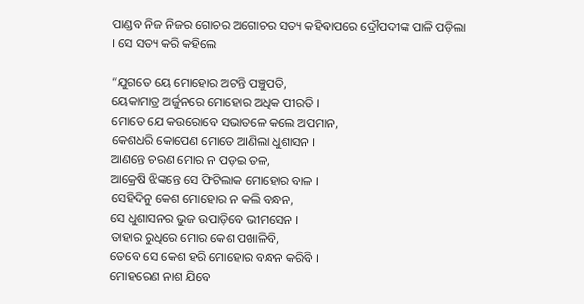ପାଣ୍ଡବ ନିଜ ନିଜର ଗୋଚର ଅଗୋଚର ସତ୍ୟ କହିଵାପରେ ଦ୍ରୌପଦୀଙ୍କ ପାଳି ପଡ଼ିଲା । ସେ ସତ୍ୟ କରି କହିଲେ

“ଯୁଗତେ ୟେ ମୋହୋର ଅଟନ୍ତି ପଞ୍ଚୁପତି,
ୟେକାମାତ୍ର ଅର୍ଜୁନରେ ମୋହୋର ଅଧିକ ପୀରତି ।
ମୋତେ ଯେ କଉରୋବେ ସଭାତଳେ କଲେ ଅପମାନ,
କେଶଧରି କୋପେଣ ମୋତେ ଆଣିଲା ଧୁଶାସନ ‌।
ଆଣନ୍ତେ ଚରଣ ମୋର ନ ପଡ଼ଇ ତଳ,
ଆକ୍ରେଷି ଝିଙ୍କନ୍ତେ ସେ ଫିଟିଲାକ ମୋହୋର ବାଳ ।‌
ସେହିଦିନୁ କେଶ ମୋହୋର ନ କଲି ବନ୍ଧନ,
ସେ ଧୁଶାସନର ଭୁଜ ଉପାଡ଼ିବେ ଭୀମସେନ ।
ତାହାର ରୁଧିରେ ମୋର କେଶ ପଖାଳିବି,
ତେବେ ସେ କେଶ ହରି ମୋହୋର ବନ୍ଧନ କରିବି ।‌
ମୋହରେଣ ନାଶ ଯିବେ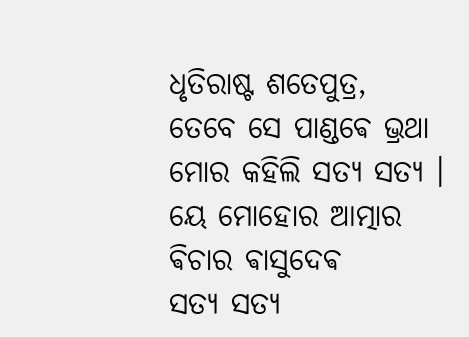ଧୃତିରାଷ୍ଟ ଶତେପୁତ୍ର,
ତେବେ ସେ ପାଣ୍ଡଵେ ଭ୍ରଥା ମୋର କହିଲି ସତ୍ୟ ସତ୍ୟ ।
ୟେ ମୋହୋର ଆତ୍ମାର ଵିଚାର ଵାସୁଦେଵ
ସତ୍ୟ ସତ୍ୟ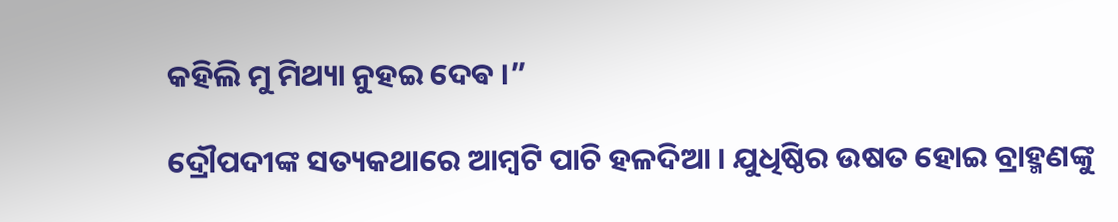କହିଲି ମୁ ମିଥ୍ୟା ନୁହଇ ଦେଵ ।”

ଦ୍ରୌପଦୀଙ୍କ ସତ୍ୟକଥାରେ ଆମ୍ବଟି ପାଚି ହଳଦିଆ । ଯୁଧିଷ୍ଠିର ଉଷତ ହୋଇ ବ୍ରାହ୍ମଣଙ୍କୁ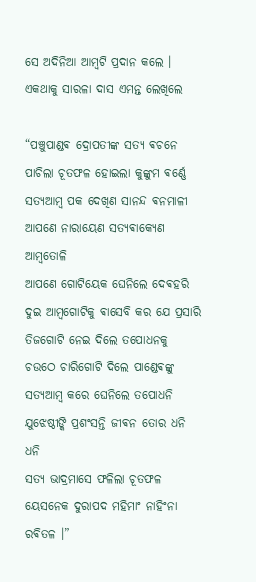ସେ ଅଦିନିଆ ଆମ୍ବଟି ପ୍ରଦାନ କଲେ । ଏକଥାକୁ ସାରଳା ଦାସ ଏମନ୍ତ ଲେଖିଲେ

“ପଞ୍ଚୁପାଣ୍ଡଵ ଦ୍ରୋପତୀଙ୍କ ସତ୍ୟ ଵଚନେ
ପାଚିଲା ଚୂତଫଳ ହୋଇଲା କୁଙ୍କୁମ ଵର୍ଣ୍ଣେ
ସତ୍ୟଆମ୍ବ ପକ ଦେଖିଣ ସାନନ୍ଦ ଵନମାଳୀ
ଆପଣେ ନାରାୟେଣ ସତ୍ୟଵାକ୍ଯେଣ ଆମ୍ବତୋଳି
ଆପଣେ ଗୋଟିୟେକ ଘେନିଲେ ଦେଵହରି
ଦୁଇ ଆମ୍ବଗୋଟିକୁ ଵାସେବି କର ଯେ ପ୍ରସାରି
ତିଜଗୋଟି ନେଇ ଦିଲେ ତପୋଧନକୁ
ଚଉଠେ ଚାରିଗୋଟି ଦିଲେ ପାଣ୍ଡେଵଙ୍କୁ
ସତ୍ୟଆମ୍ବ କରେ ଘେନିଲେ ତପୋଧନି
ଯୁଝେଷ୍ଠୀଙ୍କି ପ୍ରଶଂସନ୍ତି ଜୀଵନ ତୋର ଧନି ଧନି
ସତ୍ୟ ଭାଦ୍ରମାସେ ଫଳିଲା ଚୂତଫଳ
ୟେସନେକ ଦୁରାପଦ ମହିମାଂ ନାହିଂନା ରଵିତଳ ।”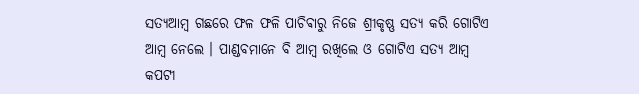ସତ୍ୟଆମ୍ବ ଗଛରେ ଫଳ ଫଳି ପାଚିଵାରୁ ନିଜେ ଶ୍ରୀକୃଷ୍ଣ ସତ୍ୟ କରି ଗୋଟିଏ ଆମ୍ବ ନେଲେ । ପାଣ୍ଡବମାନେ ବି ଆମ୍ବ ରଖିଲେ ଓ ଗୋଟିଏ ସତ୍ୟ ଆମ୍ବ କପଟୀ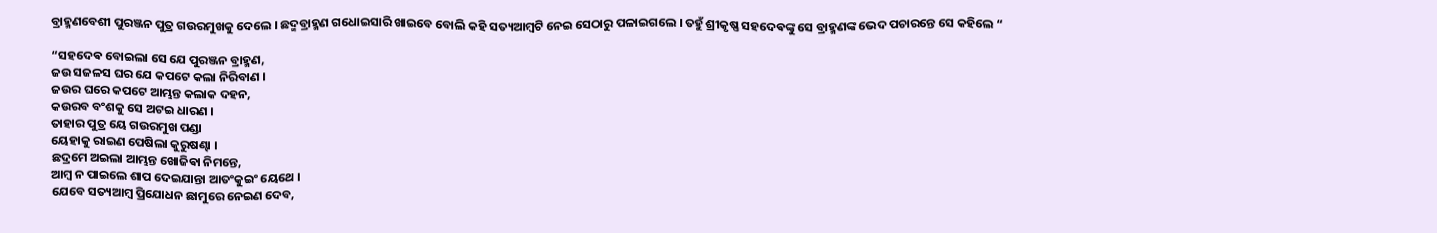ବ୍ରାହ୍ମଣବେଶୀ ପୁରଞ୍ଜନ ପୁତ୍ର ଗଉରମୁଖକୁ ଦେଲେ । ଛଦ୍ମବ୍ରାହ୍ମଣ ଗଧୋଇସାରି ଖାଇବେ ବୋଲି କହି ସତ୍ୟଆମ୍ବଟି ନେଇ ସେଠାରୁ ପଳାଇଗଲେ । ତହୁଁ ଶ୍ରୀକୃଷ୍ଣ ସହଦେଵଙ୍କୁ ସେ ବ୍ରାହ୍ମଣଙ୍କ ଭେଦ ପଚାରନ୍ତେ ସେ କହିଲେ “

“ସହଦେଵ ବୋଇଲା ସେ ଯେ ପୁରଞ୍ଜନ ବ୍ରାହ୍ମଣ,
ଜଉ ସଜଳସ ଘର ଯେ କପଟେ କଲା ନିରିବାଣ ।
ଜଉର ଘରେ କପଟେ ଆମ୍ଭନ୍ତ କଲାକ ଦହନ,
କଉରବ ବଂଶକୁ ସେ ଅଟଇ ଧାରଣ ।
ତାହାର ପୁତ୍ର ୟେ ଗଉରମୁଖ ପଣ୍ଡା
ୟେହାକୁ ରାଇଣ ପେଷିଲା କୁରୁଷଣ୍ଢା ।
ଛଦ୍ରମେ ଅଇଲା ଆମ୍ଭନ୍ତ ଖୋଜିଵା ନିମନ୍ତେ,
ଆମ୍ବ ନ ପାଇଲେ ଶାପ ଦେଇଯାନ୍ତା ଆତଂକୁଇଂ ୟେଥେ ।
ଯେବେ ସତ୍ୟଆମ୍ବ ପ୍ରିଯୋଧନ ଛାମୁରେ ନେଇଣ ଦେବ,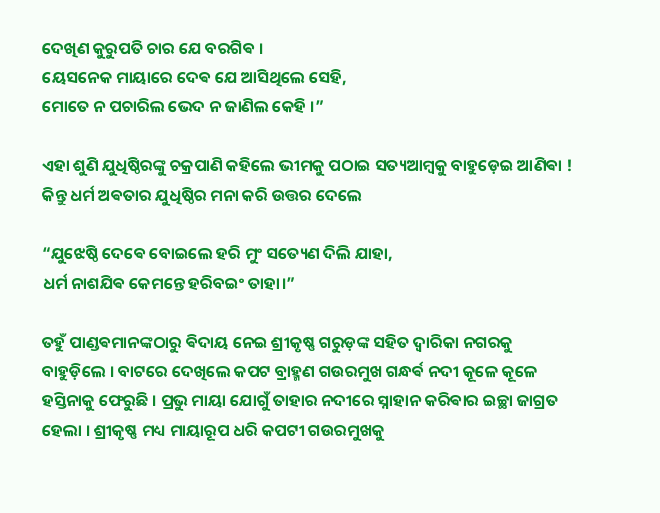ଦେଖିଣ କୁରୁପତି ଚାର ଯେ ବରଗିଵ ।
ୟେସନେକ ମାୟାରେ ଦେଵ ଯେ ଆସିଥିଲେ ସେହି,
ମୋତେ ନ ପଚାରିଲ ଭେଦ ନ ଜାଣିଲ କେହି ‌।”

ଏହା ଶୁଣି ଯୁଧିଷ୍ଠିରଙ୍କୁ ଚକ୍ରପାଣି କହିଲେ ଭୀମକୁ ପଠାଇ ସତ୍ୟଆମ୍ବକୁ ବାହୁଡ଼େଇ ଆଣିଵା ! କିନ୍ତୁ ଧର୍ମ ଅଵତାର ଯୁଧିଷ୍ଠିର ମନା କରି ଉତ୍ତର ଦେଲେ

“ଯୁଝେଷ୍ଠି ଦେଵେ ବୋଇଲେ ହରି ମୁଂ ସତ୍ୟେଣ ଦିଲି ଯାହା,
ଧର୍ମ ନାଶଯିଵ କେମନ୍ତେ ହରିବଇଂ ତାହା।”

ତହୁଁ ପାଣ୍ଡଵମାନଙ୍କଠାରୁ ଵିଦାୟ ନେଇ ଶ୍ରୀକୃଷ୍ଣ ଗରୁଡ଼ଙ୍କ ସହିତ ଦ୍ଵାରିକା ନଗରକୁ ବାହୁଡ଼ିଲେ । ବାଟରେ ଦେଖିଲେ କପଟ ବ୍ରାହ୍ମଣ ଗଉରମୁଖ ଗନ୍ଧର୍ଵ ନଦୀ କୂଳେ କୂଳେ ହସ୍ତିନାକୁ ଫେରୁଛି । ପ୍ରଭୁ ମାୟା ଯୋଗୁଁ ତାହାର ନଦୀରେ ସ୍ନାହାନ କରିଵାର ଇଚ୍ଛା ଜାଗ୍ରତ ହେଲା । ଶ୍ରୀକୃଷ୍ଣ ମଧ୍ୟ ମାୟାରୂପ ଧରି କପଟୀ ଗଉରମୁଖକୁ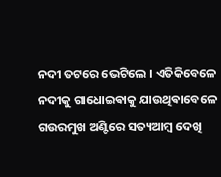ନଦୀ ତଟରେ ଭେଟିଲେ । ଏତିକିବେଳେ ନଦୀକୁ ଗାଧୋଇଵାକୁ ଯାଉଥିଵାବେଳେ ଗଉରମୁଖ ଅଣ୍ଟିରେ ସତ୍ୟଆମ୍ବ ଦେଖି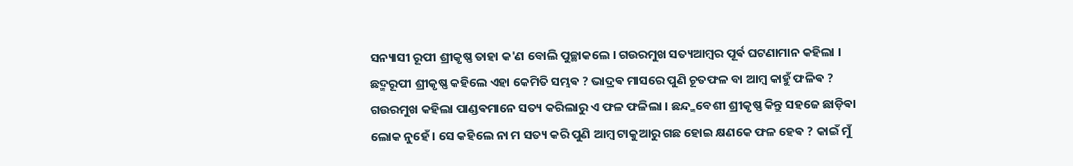ସନ୍ୟାସୀ ରୂପୀ ଶ୍ରୀକୃଷ୍ଣ ତାହା କ'ଣ ବୋଲି ପୁଚ୍ଛାକଲେ । ଗଉରମୁଖ ସତ୍ୟଆମ୍ବର ପୂର୍ଵ ଘଟଣାମାନ କହିଲା । ଛଦ୍ମରୂପୀ ଶ୍ରୀକୃଷ୍ଣ କହିଲେ ଏହା କେମିତି ସମ୍ଭଵ ? ଭାଦ୍ରଵ ମାସରେ ପୁଣି ଚୂତଫଳ ବା ଆମ୍ବ କାହୁଁ ଫଳିଵ ? ଗଉରମୁଖ କହିଲା ପାଣ୍ଡଵମାନେ ସତ୍ୟ କରିଲାରୁ ଏ ଫଳ ଫଳିଲା । ଛନ୍ଦ୍ମବେଶୀ ଶ୍ରୀକୃଷ୍ଣ କିନ୍ତୁ ସହଜେ ଛାଡ଼ିଵା ଲୋକ ନୁହେଁ । ସେ କହିଲେ ନା ମ ସତ୍ୟ କରି ପୁଣି ଆମ୍ବ ଟାକୁଆରୁ ଗଛ ହୋଇ କ୍ଷଣକେ ଫଳ ହେଵ ? କାଇଁ ମୁଁ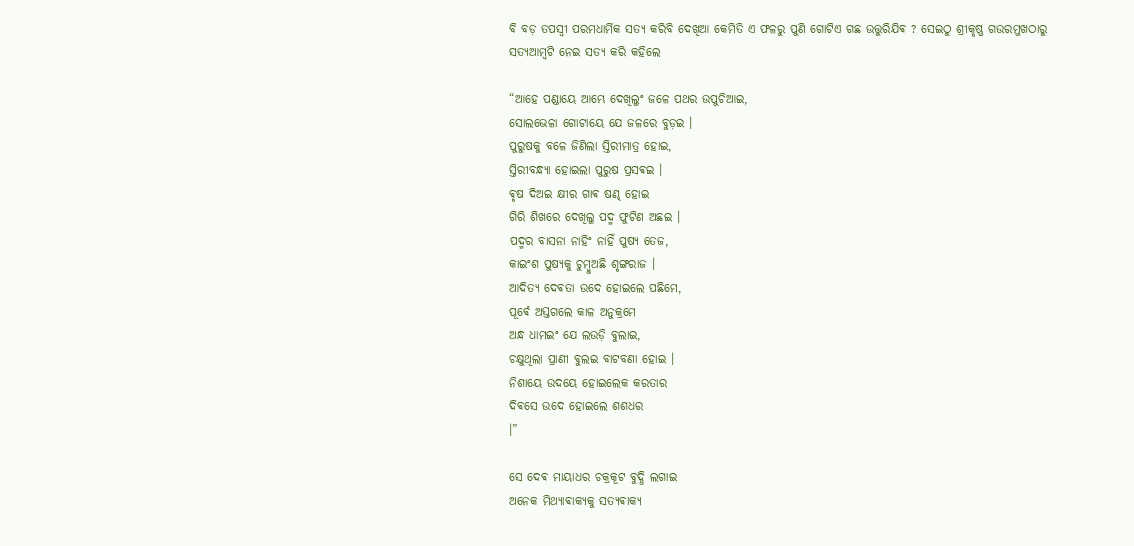ବି ବଡ଼ ତପସ୍ଵୀ ପରମଧାର୍ମିକ ସତ୍ୟ କରିବି ଦେଖିଆ କେମିତି ଏ ଫଳରୁ ପୁଣି ଗୋଟିଏ ଗଛ ଉତ୍ତୁରିଯିଵ ? ସେଇଠୁ ଶ୍ରୀକୃଷ୍ଣ ଗଉରମୁଖଠାରୁ ସତ୍ୟଆମ୍ବଟି ନେଇ ସତ୍ୟ କରି କହିଲେ

“ଆହେ ପଣ୍ଡାୟେ ଆମ୍ଭେ ଦେଖିଲୁଂ ଜଳେ ପଥର ଉପୁଚିଆଇ,
ସୋଲଭେଳା ଗୋଟାୟେ ଯେ ଜଳରେ ବୁଡ଼ଇ ।
ପୁରୁଷକୁ ବଳେ ଜିଣିଲା ସ୍ତିରୀମାତ୍ର ହୋଇ,
ସ୍ତିରୀବନ୍ଧ୍ୟା ହୋଇଲା ପୁରୁଷ ପ୍ରସଵଇ ।
ଵୃଷ ଦିଅଇ କ୍ଷୀର ଗାଵ ଷଣ୍ଢ ହୋଇ
ଗିରି ଶିଖରେ ଦେଖିଲୁ ପଦ୍ମ ଫୁଟିଣ ଅଛଇ ।‌
ପଦ୍ମର ବାସନା ନାହିଂ ନାହିଁ ପୁଷ୍ୟ ତେଜ,
କାଇଂଶ ପୁଷ୍ୟକୁ ଚୁମ୍ବୁଅଛି ଶୃଙ୍ଗରାଜ ।‌
ଆଦିତ୍ୟ ଦେଵତା ଉଦେ ହୋଇଲେ ପଛିମେ,
ପୂର୍ଵେ ଅସ୍ତଗଲେ କାଳ ଅନୁକ୍ରମେ
ଅନ୍ଧ ଧାମଇଂ ଯେ ଲଉଡ଼ି ବୁଲାଇ,
ଚକ୍ଷୁଥିଲା ପ୍ରାଣୀ ବୁଲଇ ବାଟବଣା ହୋଇ ।‌
ନିଶାୟେ ଉଦୟେ ହୋଇଲେକ କରତାର
ଦିଵସେ ଉଦେ ହୋଇଲେ ଶଶଧର
।”

ସେ ଦେଵ ମାୟାଧର ଚକ୍ରକୂଟ ବୁଦ୍ଧି ଲଗାଇ
ଅନେକ ମିଥ୍ୟାଵାକ୍ୟକୁ ସତ୍ୟଵାକ୍ୟ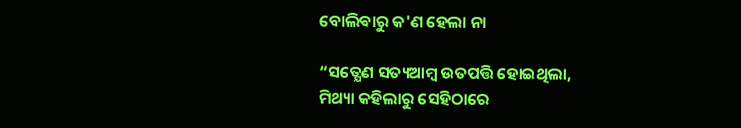ବୋଲିଵାରୁ କ'ଣ ହେଲା ନା

“ସତ୍ଯେଣ ସତ୍ୟଆମ୍ବ ଉତପତ୍ତି ହୋଇଥିଲା,
ମିଥ୍ୟା କହିଲାରୁ ସେହିଠାରେ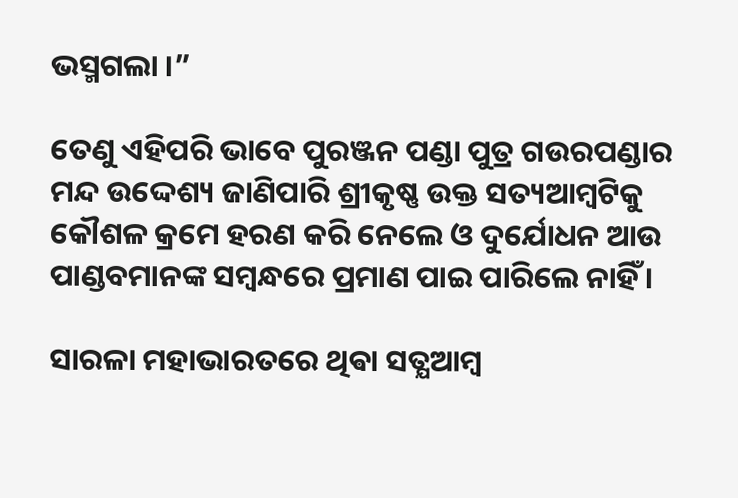ଭସ୍ମଗଲା ।”

ତେଣୁ ଏହିପରି ଭାବେ ପୁରଞ୍ଜନ ପଣ୍ଡା ପୁତ୍ର ଗଉରପଣ୍ଡାର ମନ୍ଦ ଉଦ୍ଦେଶ୍ୟ ଜାଣିପାରି ଶ୍ରୀକୃଷ୍ଣ ଉକ୍ତ ସତ୍ୟଆମ୍ବଟିକୁ କୌଶଳ କ୍ରମେ ହରଣ କରି ନେଲେ ଓ ଦୁର୍ଯୋଧନ ଆଉ ପାଣ୍ଡବମାନଙ୍କ ସମ୍ବନ୍ଧରେ ପ୍ରମାଣ ପାଇ ପାରିଲେ ନାହିଁ ।

ସାରଳା ମହାଭାରତରେ ଥିଵା ସତ୍ଯଆମ୍ବ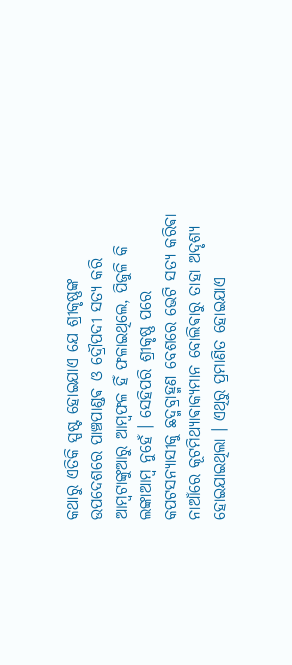କଥାରୁ ଏତିକି ସ୍ପଷ୍ଟ ହୋଇଯାଏ ଯେ ଶ୍ରୀକୃଷ୍ଣଙ୍କ ଉପଦେଶରେ ପାଞ୍ଚପାଣ୍ଡଵ ଓ ଦ୍ରୌପଦୀ ସତ୍ୟ କରି ଆମ୍ବଟାଙ୍କୁଆରୁ ଆମ୍ବଫଳ ହିଁ ଫଳାଇଥିଲେ, ପିଜୁଳି କି ଲଙ୍କାଆମ୍ବ ନୁହେଁ । ସେହିପରି ଶ୍ରୀକୃଷ୍ଣ ପରେ କପଟସନ୍ୟାସୀକୁ ଛଦ୍ମବ୍ରାହ୍ମଣ ବେଶରେ ଭେଟି ସତ୍ଯ କରିଵା ନାଆଁରେ କୂଟମିଥ୍ୟାଵାକ୍ୟମାନ ବୋଲିଵାରୁ ତାହା ଅଦୃଶ୍ୟ ହୋଇଯାଇଥିଲା ।‌ ଏଥିରୁ ପ୍ରମାଣିତ ହୋଇଯାଏ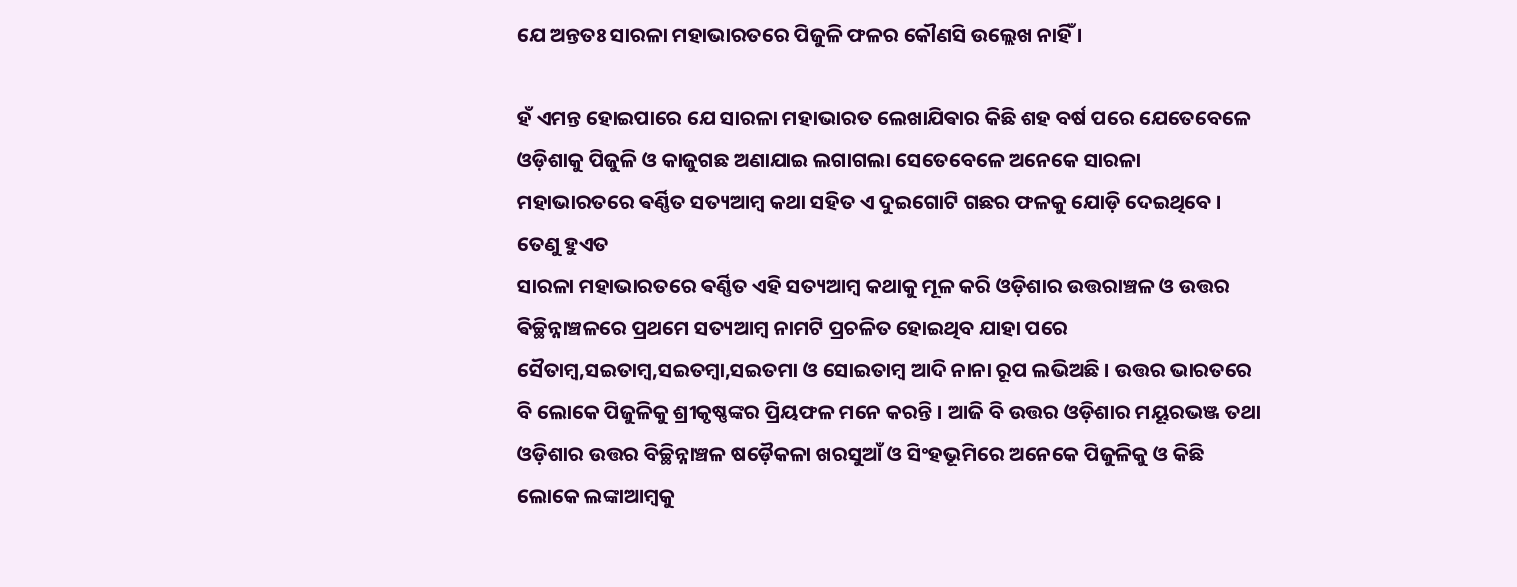ଯେ ଅନ୍ତତଃ ସାରଳା ମହାଭାରତରେ ପିଜୁଳି ଫଳର କୌଣସି ଉଲ୍ଲେଖ ନାହିଁ ।

ହଁ ଏମନ୍ତ ହୋଇପାରେ ଯେ ସାରଳା ମହାଭାରତ ଲେଖାଯିଵାର କିଛି ଶହ ବର୍ଷ ପରେ ଯେତେବେଳେ ଓଡ଼ିଶାକୁ ପିଜୁଳି ଓ କାଜୁଗଛ ଅଣାଯାଇ ଲଗାଗଲା ସେତେବେଳେ ଅନେକେ ସାରଳା ମହାଭାରତରେ ଵର୍ଣ୍ଣିତ ସତ୍ୟଆମ୍ବ କଥା ସହିତ ଏ ଦୁଇଗୋଟି ଗଛର ଫଳକୁ ଯୋଡ଼ି ଦେଇଥିବେ । ତେଣୁ ହୁଏତ
ସାରଳା ମହାଭାରତରେ ଵର୍ଣ୍ଣିତ ଏହି ସତ୍ୟଆମ୍ବ କଥାକୁ ମୂଳ କରି ଓଡ଼ିଶାର ଉତ୍ତରାଞ୍ଚଳ ଓ ଉତ୍ତର ଵିଚ୍ଛିନ୍ନାଞ୍ଚଳରେ ପ୍ରଥମେ ସତ୍ୟଆମ୍ବ ନାମଟି ପ୍ରଚଳିତ ହୋଇଥିବ ଯାହା ପରେ ସୈତାମ୍ବ,ସଇତାମ୍ବ,ସଇତମ୍ବା,ସଇତମା ଓ ସୋଇତାମ୍ବ ଆଦି ନାନା ରୂପ ଲଭିଅଛି । ଉତ୍ତର ଭାରତରେ ବି ଲୋକେ ପିଜୁଳିକୁ ଶ୍ରୀକୃଷ୍ଣଙ୍କର ପ୍ରିୟଫଳ ମନେ କରନ୍ତି । ଆଜି ବି ଉତ୍ତର ଓଡ଼ିଶାର ମୟୂରଭଞ୍ଜ ତଥା ଓଡ଼ିଶାର ଉତ୍ତର ବିଚ୍ଛିନ୍ନାଞ୍ଚଳ ଷଡ଼ୈକଳା ଖରସୁଆଁ ଓ ସିଂହଭୂମିରେ ଅନେକେ ପିଜୁଳିକୁ ଓ କିଛି ଲୋକେ ଲଙ୍କାଆମ୍ବକୁ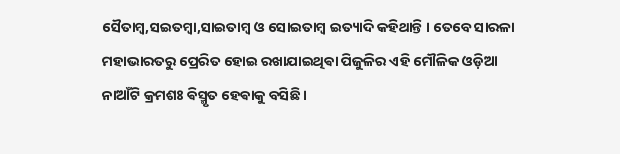ସୈତାମ୍ବ,ସଇତମ୍ବା,ସାଇତାମ୍ବ ଓ ସୋଇତାମ୍ବ ଇତ୍ୟାଦି କହିଥାନ୍ତି । ତେବେ ସାରଳା ମହାଭାରତରୁ ପ୍ରେରିତ ହୋଇ ରଖାଯାଇଥିଵା ପିଜୁଳିର ଏହି ମୌଳିକ ଓଡ଼ିଆ ନାଆଁଟି କ୍ରମଶଃ ଵିସ୍ମୃତ ହେଵାକୁ ବସିଛି ।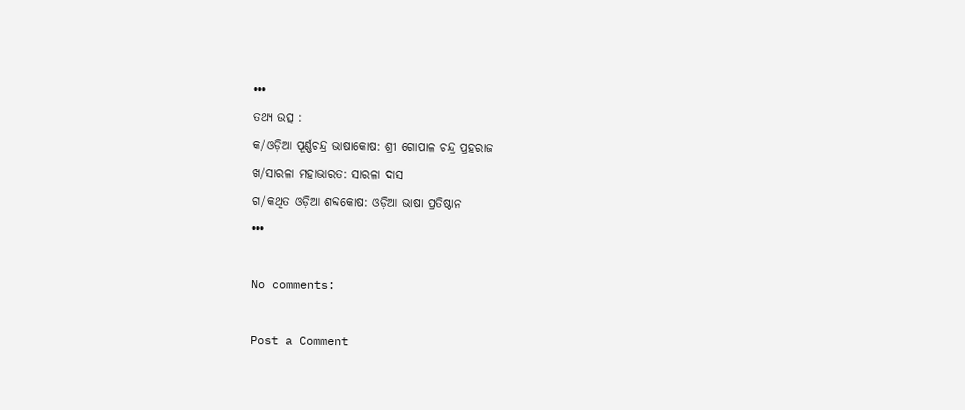•••
ତଥ୍ୟ ଉତ୍ସ :
କ/ଓଡ଼ିଆ ପୂର୍ଣ୍ଣଚନ୍ଦ୍ର ଭାଷାକୋଷ: ଶ୍ରୀ ଗୋପାଳ ଚନ୍ଦ୍ର ପ୍ରହରାଜ
ଖ/ସାରଳା ମହାଭାରତ: ସାରଳା ଦାସ
ଗ/କଥିତ ଓଡ଼ିଆ ଶବ୍ଦକୋଷ: ଓଡ଼ିଆ ଭାଷା ପ୍ରତିଷ୍ଠାନ
•••

No comments:

Post a Comment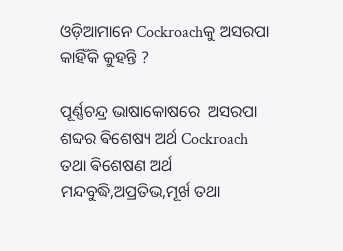ଓଡ଼ିଆମାନେ Cockroachକୁ ଅସରପା କାହିଁକି କୁହନ୍ତି ?

ପୂର୍ଣ୍ଣଚନ୍ଦ୍ର ଭାଷାକୋଷରେ  ଅସରପା ଶବ୍ଦର ଵିଶେଷ୍ୟ ଅର୍ଥ Cockroach ତଥା ଵିଶେଷଣ ଅର୍ଥ ମନ୍ଦବୁଦ୍ଧି,ଅପ୍ରତିଭ,ମୂର୍ଖ ତଥା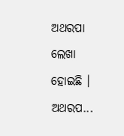ଅଥରପା ଲେଖା ହୋଇଛି । ଅଥରପ...